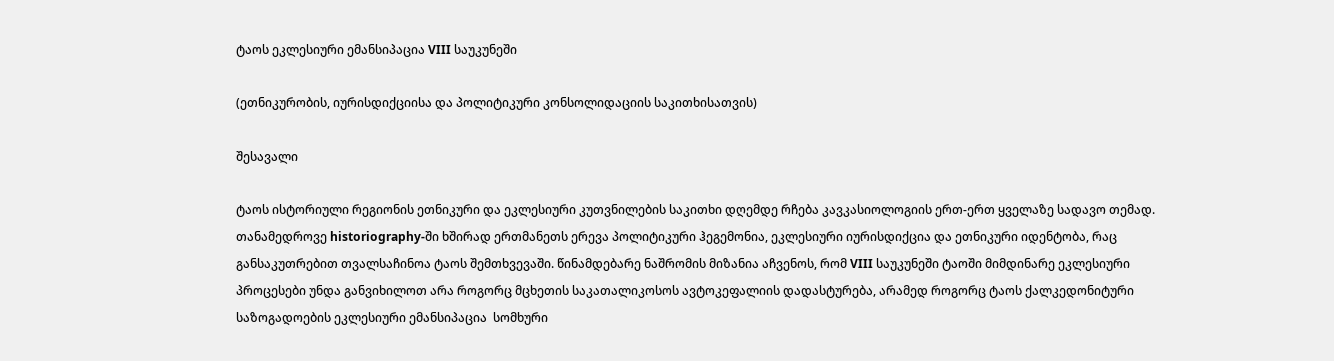ტაოს ეკლესიური ემანსიპაცია VIII საუკუნეში

(ეთნიკურობის, იურისდიქციისა და პოლიტიკური კონსოლიდაციის საკითხისათვის)

შესავალი

ტაოს ისტორიული რეგიონის ეთნიკური და ეკლესიური კუთვნილების საკითხი დღემდე რჩება კავკასიოლოგიის ერთ-ერთ ყველაზე სადავო თემად. თანამედროვე historiography-ში ხშირად ერთმანეთს ერევა პოლიტიკური ჰეგემონია, ეკლესიური იურისდიქცია და ეთნიკური იდენტობა, რაც განსაკუთრებით თვალსაჩინოა ტაოს შემთხვევაში. წინამდებარე ნაშრომის მიზანია აჩვენოს, რომ VIII საუკუნეში ტაოში მიმდინარე ეკლესიური პროცესები უნდა განვიხილოთ არა როგორც მცხეთის საკათალიკოსოს ავტოკეფალიის დადასტურება, არამედ როგორც ტაოს ქალკედონიტური საზოგადოების ეკლესიური ემანსიპაცია  სომხური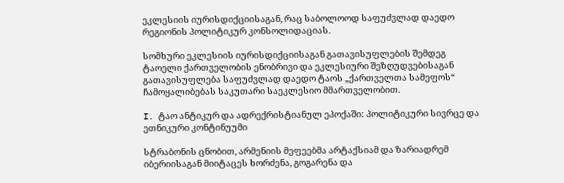ეკლესიის იურისდიქციისაგან, რაც საბოლოოდ საფუძვლად დაედო რეგიონის პოლიტიკურ კონსოლიდაციას.

სომხური ეკლესიის იურისდიქციისაგან გათავისუფლების შემდეგ ტაოელი ქართველობის ენობრივი და ეკლესიური შეზღუდვებისაგან გათავისუფლება საფუძვლად დაედო ტაოს „ქართველთა სამეფოს“ ჩამოყალიბებას საკუთარი საეკლესიო მმართველობით.

I. ტაო ანტიკურ და ადრექრისტიანულ ეპოქაში: პოლიტიკური სივრცე და ეთნიკური კონტინუუმი

სტრაბონის ცნობით, არმენიის მეფეებმა არტაქსიამ და ზარიადრემ იბერიისაგან მიიტაცეს ხორძენა, გოგარენა და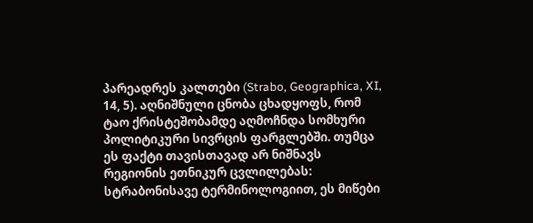პარეადრეს კალთები (Strabo, Geographica, XI, 14, 5). აღნიშნული ცნობა ცხადყოფს, რომ ტაო ქრისტეშობამდე აღმოჩნდა სომხური პოლიტიკური სივრცის ფარგლებში. თუმცა ეს ფაქტი თავისთავად არ ნიშნავს რეგიონის ეთნიკურ ცვლილებას: სტრაბონისავე ტერმინოლოგიით, ეს მიწები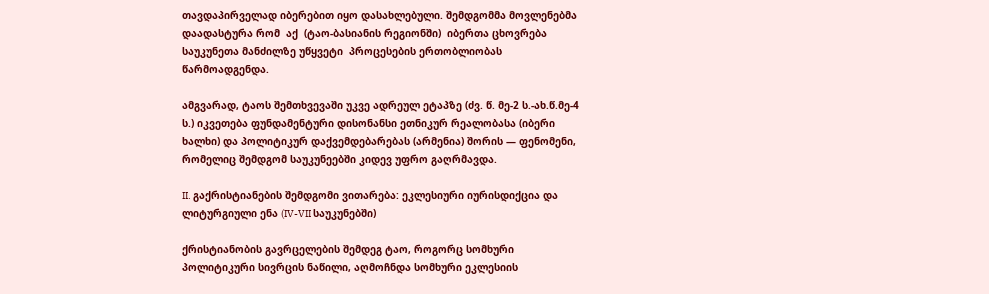თავდაპირველად იბერებით იყო დასახლებული. შემდგომმა მოვლენებმა დაადასტურა რომ  აქ  (ტაო-ბასიანის რეგიონში)  იბერთა ცხოვრება  საუკუნეთა მანძილზე უწყვეტი  პროცესების ერთობლიობას წარმოადგენდა.

ამგვარად, ტაოს შემთხვევაში უკვე ადრეულ ეტაპზე (ძვ. წ. მე-2 ს.-ახ.წ.მე-4  ს.) იკვეთება ფუნდამენტური დისონანსი ეთნიკურ რეალობასა (იბერი ხალხი) და პოლიტიკურ დაქვემდებარებას (არმენია) შორის — ფენომენი, რომელიც შემდგომ საუკუნეებში კიდევ უფრო გაღრმავდა.

II. გაქრისტიანების შემდგომი ვითარება: ეკლესიური იურისდიქცია და ლიტურგიული ენა (IV-VII საუკუნებში)

ქრისტიანობის გავრცელების შემდეგ ტაო, როგორც სომხური პოლიტიკური სივრცის ნაწილი, აღმოჩნდა სომხური ეკლესიის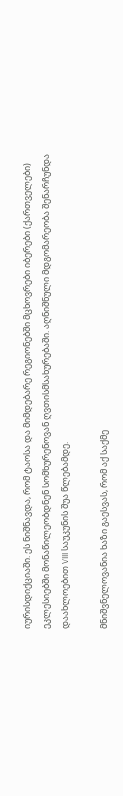იურისდიქციაში. ეს ნიშნავდა, რომ ტაოსა და მიმდებარე რეგიონებში მცხოვრები იბერები (ქართველები) ეკლესიებში მონაწილეობდნენ სომხურენოვან ღვთისმსახურებაში. აღნიშნული მდგომარეობა შენარჩუნდა დაახლოებით VIII საუკუნის შუა წლებამდე.

მნიშვნელოვანია ხაზი გაესვას, რომ აქ საქმე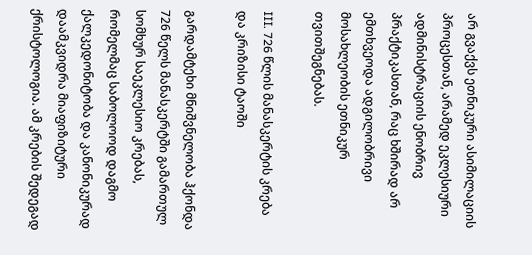არ გვაქვს ეთნიკური ასიმილაციის პროცესთან, არამედ ეკლესიური ადმინისტრაციის ენობრივ პრაქტიკასთან, რაც ხშირად არ ემთხვეოდა ადგილობრივი მოსახლეობის ეთნიკურ თვითშეგნებას.

III. 726 წლის მანასკერტის კრება და კრიზისი ტაოში

გარდამტეხი მნიშვნელობა ჰქონდა 726 წელს მანასკერტში გამართულ სომხურ საეკლესიო კრებას, რომელმაც საბოლოოდ დაგმო ქალკედონიტობა და კანონიკურად დაამკვიდრა მიაფიზიტური ქრისტოლოგია. ამ კრების შედეგად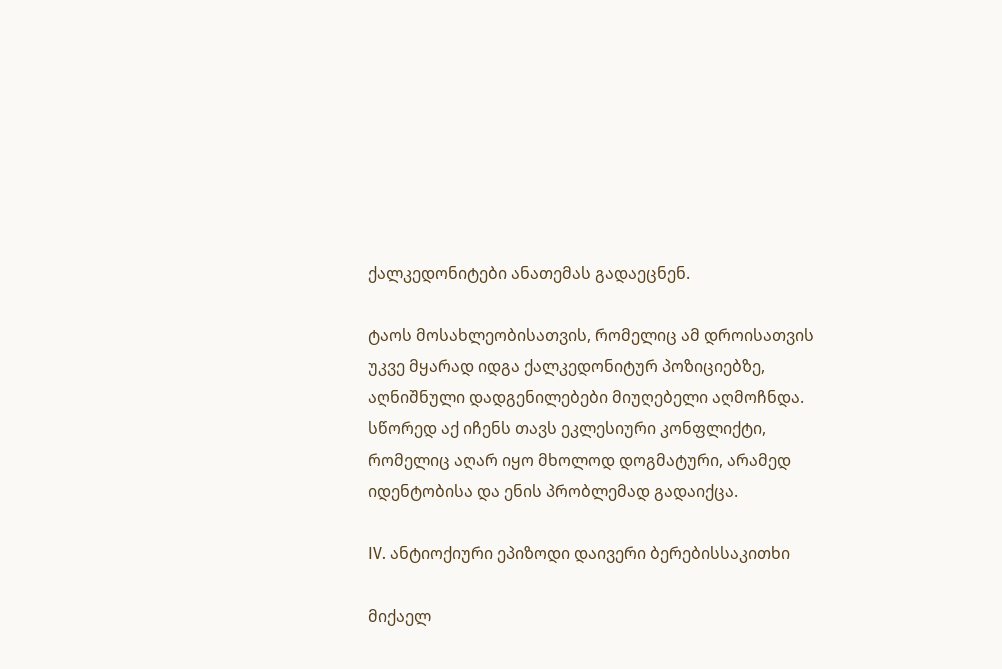ქალკედონიტები ანათემას გადაეცნენ.

ტაოს მოსახლეობისათვის, რომელიც ამ დროისათვის უკვე მყარად იდგა ქალკედონიტურ პოზიციებზე, აღნიშნული დადგენილებები მიუღებელი აღმოჩნდა. სწორედ აქ იჩენს თავს ეკლესიური კონფლიქტი, რომელიც აღარ იყო მხოლოდ დოგმატური, არამედ იდენტობისა და ენის პრობლემად გადაიქცა.

IV. ანტიოქიური ეპიზოდი დაივერი ბერებისსაკითხი

მიქაელ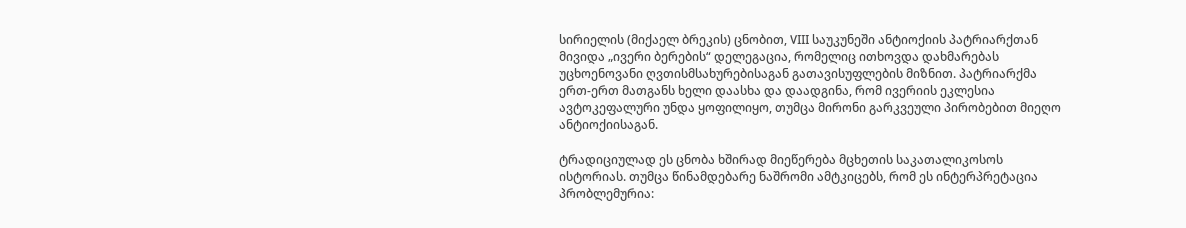სირიელის (მიქაელ ბრეკის) ცნობით, VIII საუკუნეში ანტიოქიის პატრიარქთან მივიდა „ივერი ბერების“ დელეგაცია, რომელიც ითხოვდა დახმარებას უცხოენოვანი ღვთისმსახურებისაგან გათავისუფლების მიზნით. პატრიარქმა ერთ-ერთ მათგანს ხელი დაასხა და დაადგინა, რომ ივერიის ეკლესია ავტოკეფალური უნდა ყოფილიყო, თუმცა მირონი გარკვეული პირობებით მიეღო ანტიოქიისაგან.

ტრადიციულად ეს ცნობა ხშირად მიეწერება მცხეთის საკათალიკოსოს ისტორიას. თუმცა წინამდებარე ნაშრომი ამტკიცებს, რომ ეს ინტერპრეტაცია პრობლემურია: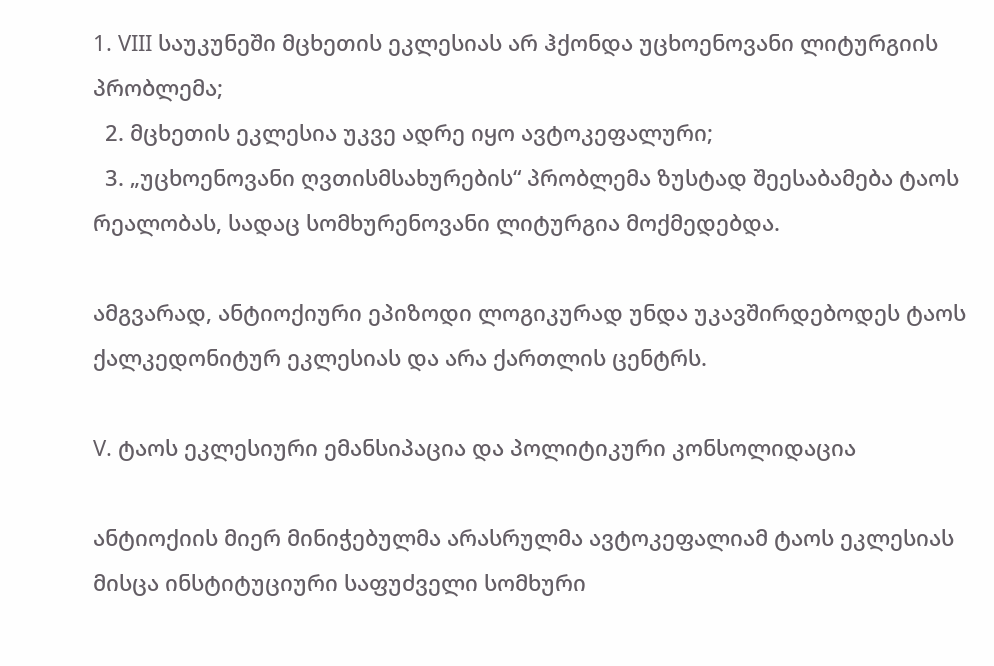1. VIII საუკუნეში მცხეთის ეკლესიას არ ჰქონდა უცხოენოვანი ლიტურგიის პრობლემა;
  2. მცხეთის ეკლესია უკვე ადრე იყო ავტოკეფალური;
  3. „უცხოენოვანი ღვთისმსახურების“ პრობლემა ზუსტად შეესაბამება ტაოს რეალობას, სადაც სომხურენოვანი ლიტურგია მოქმედებდა.

ამგვარად, ანტიოქიური ეპიზოდი ლოგიკურად უნდა უკავშირდებოდეს ტაოს ქალკედონიტურ ეკლესიას და არა ქართლის ცენტრს.

V. ტაოს ეკლესიური ემანსიპაცია და პოლიტიკური კონსოლიდაცია

ანტიოქიის მიერ მინიჭებულმა არასრულმა ავტოკეფალიამ ტაოს ეკლესიას მისცა ინსტიტუციური საფუძველი სომხური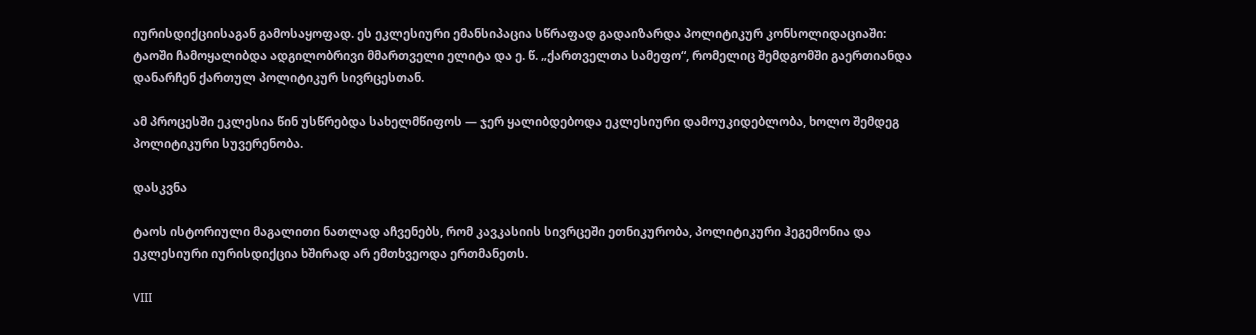იურისდიქციისაგან გამოსაყოფად. ეს ეკლესიური ემანსიპაცია სწრაფად გადაიზარდა პოლიტიკურ კონსოლიდაციაში: ტაოში ჩამოყალიბდა ადგილობრივი მმართველი ელიტა და ე. წ. „ქართველთა სამეფო“, რომელიც შემდგომში გაერთიანდა დანარჩენ ქართულ პოლიტიკურ სივრცესთან.

ამ პროცესში ეკლესია წინ უსწრებდა სახელმწიფოს — ჯერ ყალიბდებოდა ეკლესიური დამოუკიდებლობა, ხოლო შემდეგ პოლიტიკური სუვერენობა.

დასკვნა

ტაოს ისტორიული მაგალითი ნათლად აჩვენებს, რომ კავკასიის სივრცეში ეთნიკურობა, პოლიტიკური ჰეგემონია და ეკლესიური იურისდიქცია ხშირად არ ემთხვეოდა ერთმანეთს.

VIII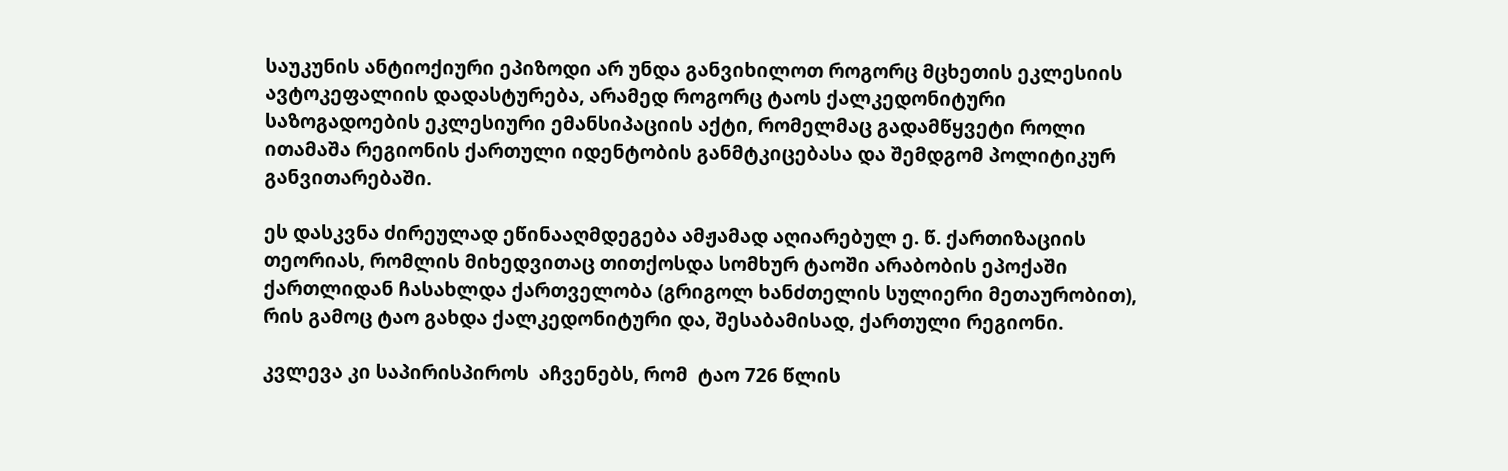საუკუნის ანტიოქიური ეპიზოდი არ უნდა განვიხილოთ როგორც მცხეთის ეკლესიის ავტოკეფალიის დადასტურება, არამედ როგორც ტაოს ქალკედონიტური საზოგადოების ეკლესიური ემანსიპაციის აქტი, რომელმაც გადამწყვეტი როლი ითამაშა რეგიონის ქართული იდენტობის განმტკიცებასა და შემდგომ პოლიტიკურ განვითარებაში.

ეს დასკვნა ძირეულად ეწინააღმდეგება ამჟამად აღიარებულ ე. წ. ქართიზაციის თეორიას, რომლის მიხედვითაც თითქოსდა სომხურ ტაოში არაბობის ეპოქაში ქართლიდან ჩასახლდა ქართველობა (გრიგოლ ხანძთელის სულიერი მეთაურობით), რის გამოც ტაო გახდა ქალკედონიტური და, შესაბამისად, ქართული რეგიონი.

კვლევა კი საპირისპიროს  აჩვენებს, რომ  ტაო 726 წლის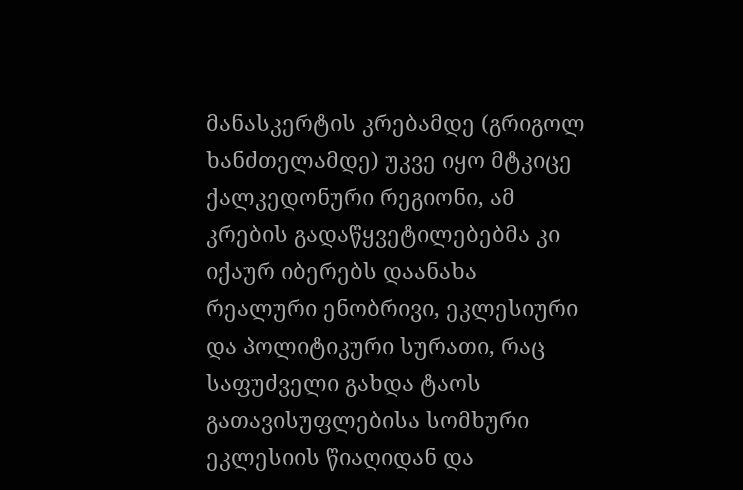მანასკერტის კრებამდე (გრიგოლ ხანძთელამდე) უკვე იყო მტკიცე ქალკედონური რეგიონი, ამ კრების გადაწყვეტილებებმა კი იქაურ იბერებს დაანახა რეალური ენობრივი, ეკლესიური და პოლიტიკური სურათი, რაც საფუძველი გახდა ტაოს გათავისუფლებისა სომხური ეკლესიის წიაღიდან და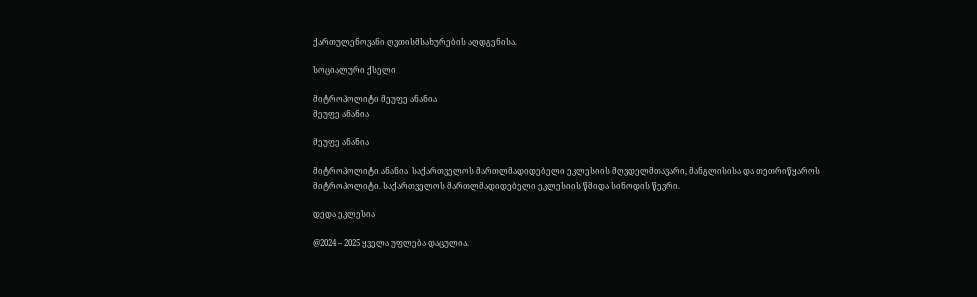ქართულენოვანი ღვთისმსახურების აღდგენისა.

სოციალური ქსელი

მიტროპოლიტი მეუფე ანანია
მეუფე ანანია

მეუფე ანანია

მიტროპოლიტი ანანია  საქართველოს მართლმადიდებელი ეკლესიის მღვდელმთავარი, მანგლისისა და თეთრიწყაროს მიტროპოლიტი. საქართველოს მართლმადიდებელი ეკლესიის წმიდა სინოდის წევრი.

დედა ეკლესია

@2024 – 2025 ყველა უფლება დაცულია.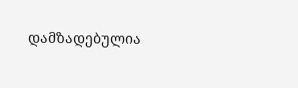დამზადებულია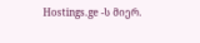Hostings.ge -ს მიერ.